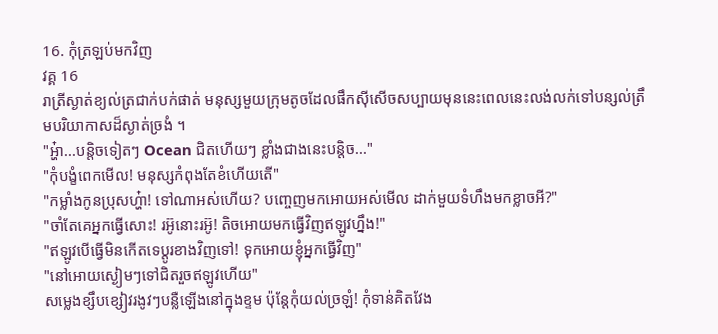16. កុំត្រឡប់មកវិញ
វគ្គ 16
រាត្រីស្ងាត់ខ្យល់ត្រជាក់បក់ផាត់ មនុស្សមួយក្រុមតូចដែលផឹកស៊ីសើចសប្បាយមុននេះពេលនេះលង់លក់ទៅបន្សល់ត្រឹមបរិយាកាសដ៏ស្ងាត់ច្រងំ ។
"អ្ហ៎ា...បន្តិចទៀតៗ Ocean ជិតហើយៗ ខ្លាំងជាងនេះបន្តិច..."
"កុំបង្ខំពេកមើល! មនុស្សកំពុងតែខំហើយតើ"
"កម្លាំងកូនប្រុសហ្ហ៎ា! ទៅណាអស់ហើយ? បញ្ចេញមកអោយអស់មើល ដាក់មួយទំហឹងមកខ្លាចអី?"
"ចាំតែគេអ្នកធ្វើសោះ! រអ៊ូនោះរអ៊ូ! តិចអោយមកធ្វើវិញឥឡូវហ្នឹង!"
"ឥឡូវបើធ្វើមិនកើតទេប្ដូរខាងវិញទៅ! ទុកអោយខ្ញុំអ្នកធ្វើវិញ"
"នៅអោយស្ងៀមៗទៅជិតរួចឥឡូវហើយ"
សម្លេងខ្សឹបខ្សៀវរងូវៗបន្លឺឡើងនៅក្នុងខ្ទម ប៉ុន្តែកុំយល់ច្រឡំ! កុំទាន់គិតវែង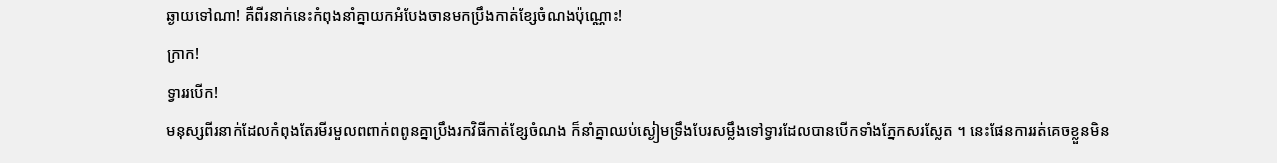ឆ្ងាយទៅណា! គឺពីរនាក់នេះកំពុងនាំគ្នាយកអំបែងចានមកប្រឹងកាត់ខ្សែចំណងប៉ុណ្ណោះ!
ក្រាក!
ទ្វាររបើក!
មនុស្សពីរនាក់ដែលកំពុងតែរមីរមួលពពាក់ពពូនគ្នាប្រឹងរកវិធីកាត់ខ្សែចំណង ក៏នាំគ្នាឈប់ស្ងៀមទ្រឹងបែរសម្លឹងទៅទ្វារដែលបានបើកទាំងភ្នែកសរស្លែត ។ នេះផែនការរត់គេចខ្លួនមិន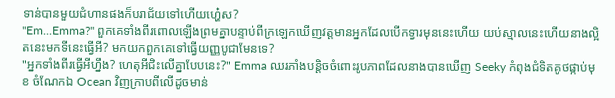ទាន់បានមួយជំហានផងក៏បរាជ័យទៅហើយហ្ហ៎េស?
"Em...Emma?" ពួកគេទាំងពីរពោលឡើងព្រមគ្នាបន្ទាប់ពីក្រឡេកឃើញវត្តមានអ្នកដែលបើកទ្វារមុននេះហើយ យប់ស្មាលនេះហើយនាងល្អិតនេះមកទីនេះធ្វើអី? មកយកពួកគេទៅធ្វើយញ្ញបូជាមែនទេ?
"អ្នកទាំងពីរធ្វើអីហ្នឹង? ហេតុអីជិះលើគ្នាបែបនេះ?" Emma ឈរភាំងបន្តិចចំពោះរូបភាពដែលនាងបានឃើញ Seeky កំពុងជំទិតគូថផ្កាប់មុខ ចំណែកឯ Ocean វិញក្រាបពីលើដូចមាន់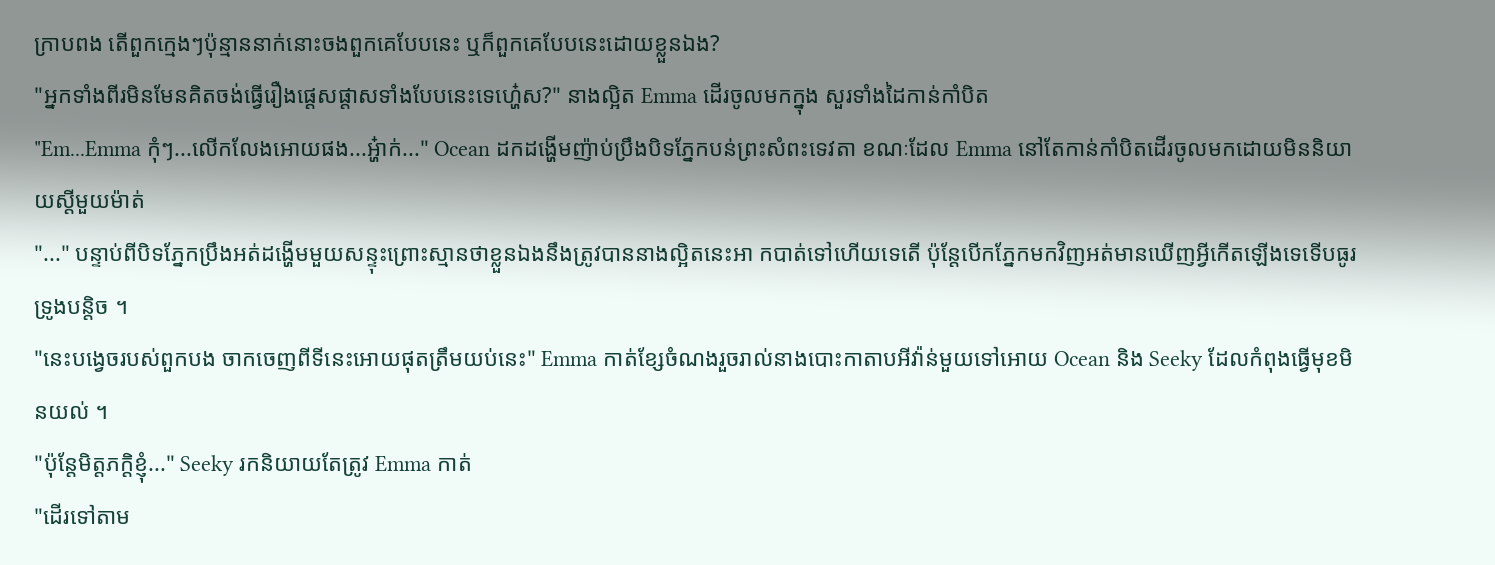ក្រាបពង តើពួកក្មេងៗប៉ុន្មាននាក់នោះចងពួកគេបែបនេះ ឬក៏ពួកគេបែបនេះដោយខ្លួនឯង?
"អ្នកទាំងពីរមិនមែនគិតចង់ធ្វើរឿងផ្ដេសផ្ដាសទាំងបែបនេះទេហ្ហ៎េស?" នាងល្អិត Emma ដើរចូលមកក្នុង សួរទាំងដៃកាន់កាំបិត
"Em...Emma កុំៗ...លើកលែងអោយផង...អ្ហ៎ាក់..." Ocean ដកដង្ហើមញ៉ាប់ប្រឹងបិទភ្នែកបន់ព្រះសំពះទេវតា ខណៈដែល Emma នៅតែកាន់កាំបិតដើរចូលមកដោយមិននិយាយស្ដីមួយម៉ាត់
"..." បន្ទាប់ពីបិទភ្នែកប្រឹងអត់ដង្ហើមមួយសន្ទុះព្រោះស្មានថាខ្លួនឯងនឹងត្រូវបាននាងល្អិតនេះអា កបាត់ទៅហើយទេតើ ប៉ុន្តែបើកភ្នែកមកវិញអត់មានឃើញអ្វីកើតឡើងទេទើបធូរទ្រូងបន្តិច ។
"នេះបង្វេចរបស់ពួកបង ចាកចេញពីទីនេះអោយផុតត្រឹមយប់នេះ" Emma កាត់ខ្សែចំណងរួចរាល់នាងបោះកាតាបអីវ៉ាន់មួយទៅអោយ Ocean និង Seeky ដែលកំពុងធ្វើមុខមិនយល់ ។
"ប៉ុន្តែមិត្តភក្តិខ្ញុំ..." Seeky រកនិយាយតែត្រូវ Emma កាត់
"ដើរទៅតាម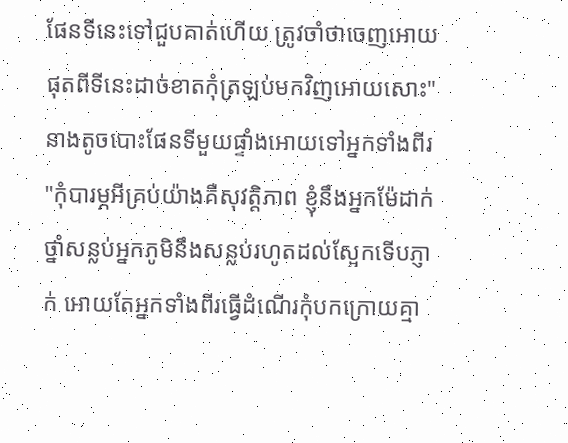ផែនទីនេះទៅជួបគាត់ហើយ ត្រូវចាំថាចេញអោយផុតពីទីនេះដាច់ខាតកុំត្រឡប់មកវិញអោយសោះ" នាងតូចបោះផែនទីមួយផ្ទាំងអោយទៅអ្នកទាំងពីរ
"កុំបារម្ភអីគ្រប់យ៉ាងគឺសុវត្តិភាព ខ្ញុំនឹងអ្នកម៉ែដាក់ថ្នាំសន្លប់អ្នកភូមិនឹងសន្លប់រហូតដល់ស្អែកទើបភ្ញាក់ អោយតែអ្នកទាំងពីរធ្វើដំណើរកុំបកក្រោយគ្មា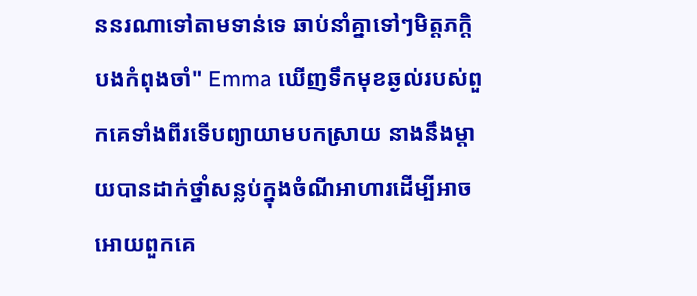ននរណាទៅតាមទាន់ទេ ឆាប់នាំគ្នាទៅៗមិត្តភក្តិបងកំពុងចាំ" Emma ឃើញទឹកមុខឆ្ងល់របស់ពួកគេទាំងពីរទើបព្យាយាមបកស្រាយ នាងនឹងម្ដាយបានដាក់ថ្នាំសន្លប់ក្នុងចំណីអាហារដើម្បីអាចអោយពួកគេ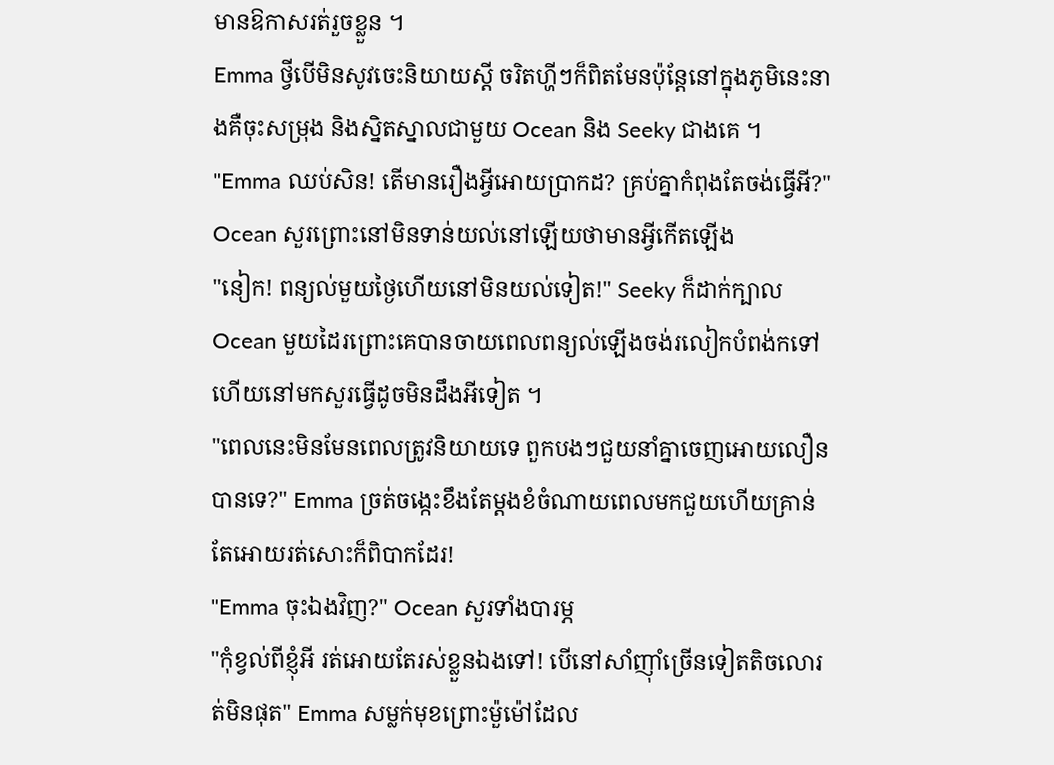មានឱកាសរត់រួចខ្លួន ។
Emma ថ្វីបើមិនសូវចេះនិយាយស្ដី ចរិតហ្ហីៗក៏ពិតមែនប៉ុន្តែនៅក្នុងភូមិនេះនាងគឺចុះសម្រុង និងស្និតស្នាលជាមួយ Ocean និង Seeky ជាងគេ ។
"Emma ឈប់សិន! តើមានរឿងអ្វីអោយប្រាកដ? គ្រប់គ្នាកំពុងតែចង់ធ្វើអី?" Ocean សួរព្រោះនៅមិនទាន់យល់នៅឡើយថាមានអ្វីកើតឡើង
"នៀក! ពន្យល់មួយថ្ងៃហើយនៅមិនយល់ទៀត!" Seeky ក៏ដាក់ក្បាល Ocean មួយដៃរព្រោះគេបានចាយពេលពន្យល់ឡើងចង់រលៀកបំពង់កទៅហើយនៅមកសួរធ្វើដូចមិនដឹងអីទៀត ។
"ពេលនេះមិនមែនពេលត្រូវនិយាយទេ ពួកបងៗជួយនាំគ្នាចេញអោយលឿនបានទេ?" Emma ច្រត់ចង្កេះខឹងតែម្ដងខំចំណាយពេលមកជួយហើយគ្រាន់តែអោយរត់សោះក៏ពិបាកដែរ!
"Emma ចុះឯងវិញ?" Ocean សួរទាំងបារម្ភ
"កុំខ្វល់ពីខ្ញុំអី រត់អោយតែរស់ខ្លួនឯងទៅ! បើនៅសាំញ៉ាំច្រើនទៀតតិចលោរត់មិនផុត" Emma សម្លក់មុខព្រោះម៉ួម៉ៅដែល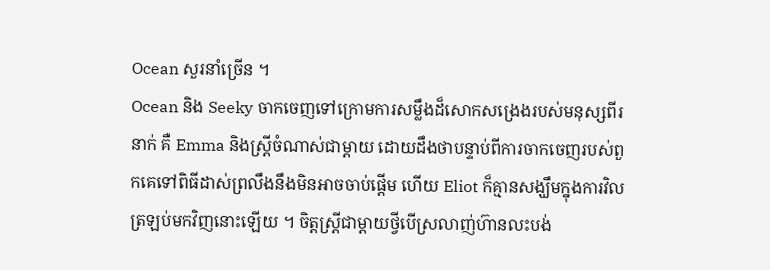Ocean សួរនាំច្រើន ។
Ocean និង Seeky ចាកចេញទៅក្រោមការសម្លឹងដ៏សោកសង្រេងរបស់មនុស្សពីរនាក់ គឺ Emma និងស្ត្រីចំណាស់ជាម្ដាយ ដោយដឹងថាបន្ទាប់ពីការចាកចេញរបស់ពួកគេទៅពិធីដាស់ព្រលឹងនឹងមិនអាចចាប់ផ្ដើម ហើយ Eliot ក៏គ្មានសង្ឃឹមក្នុងការវិលត្រឡប់មកវិញនោះឡើយ ។ ចិត្តស្ត្រីជាម្ដាយថ្វីបើស្រលាញ់ហ៊ានលះបង់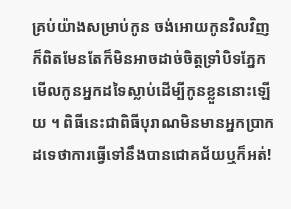គ្រប់យ៉ាងសម្រាប់កូន ចង់អោយកូនវិលវិញក៏ពិតមែនតែក៏មិនអាចដាច់ចិត្តទ្រាំបិទភ្នែក មើលកូនអ្នកដទៃស្លាប់ដើម្បីកូនខ្លួននោះឡើយ ។ ពិធីនេះជាពិធីបុរាណមិនមានអ្នកប្រាកដទេថាការធ្វើទៅនឹងបានជោគជ័យឬក៏អត់!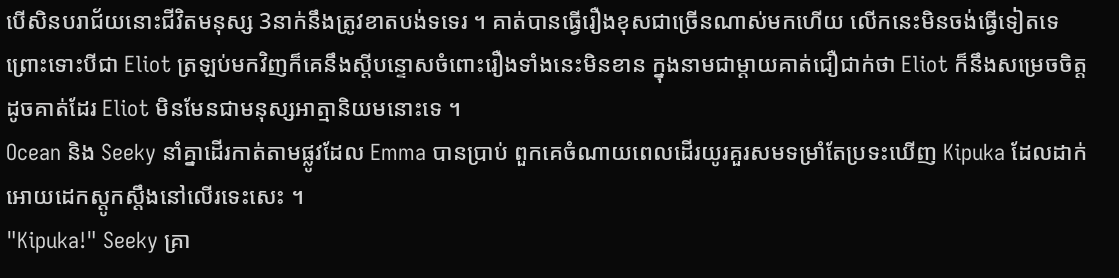បើសិនបរាជ័យនោះជីវិតមនុស្ស 3នាក់នឹងត្រូវខាតបង់ទទេរ ។ គាត់បានធ្វើរឿងខុសជាច្រើនណាស់មកហើយ លើកនេះមិនចង់ធ្វើទៀតទេព្រោះទោះបីជា Eliot ត្រឡប់មកវិញក៏គេនឹងស្ដីបន្ទោសចំពោះរឿងទាំងនេះមិនខាន ក្នុងនាមជាម្ដាយគាត់ជឿជាក់ថា Eliot ក៏នឹងសម្រេចចិត្តដូចគាត់ដែរ Eliot មិនមែនជាមនុស្សអាត្មានិយមនោះទេ ។
Ocean និង Seeky នាំគ្នាដើរកាត់តាមផ្លូវដែល Emma បានប្រាប់ ពួកគេចំណាយពេលដើរយូរគួរសមទម្រាំតែប្រទះឃើញ Kipuka ដែលដាក់អោយដេកស្ដូកស្ដឹងនៅលើរទេះសេះ ។
"Kipuka!" Seeky គ្រា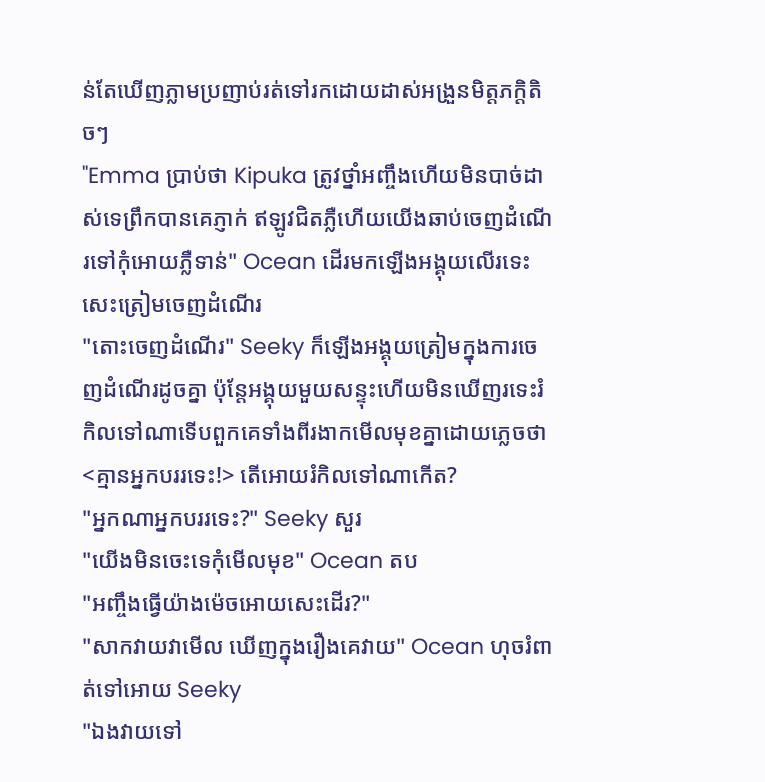ន់តែឃើញភ្លាមប្រញាប់រត់ទៅរកដោយដាស់អង្រួនមិត្តភក្តិតិចៗ
"Emma ប្រាប់ថា Kipuka ត្រូវថ្នាំអញ្ចឹងហើយមិនបាច់ដាស់ទេព្រឹកបានគេភ្ញាក់ ឥឡូវជិតភ្លឺហើយយើងឆាប់ចេញដំណើរទៅកុំអោយភ្លឺទាន់" Ocean ដើរមកឡើងអង្គុយលើរទេះសេះត្រៀមចេញដំណើរ
"តោះចេញដំណើរ" Seeky ក៏ឡើងអង្គុយត្រៀមក្នុងការចេញដំណើរដូចគ្នា ប៉ុន្តែអង្គុយមួយសន្ទុះហើយមិនឃើញរទេះរំកិលទៅណាទើបពួកគេទាំងពីរងាកមើលមុខគ្នាដោយភ្លេចថា <គ្មានអ្នកបររទេះ!> តើអោយរំកិលទៅណាកើត?
"អ្នកណាអ្នកបររទេះ?" Seeky សួរ
"យើងមិនចេះទេកុំមើលមុខ" Ocean តប
"អញ្ចឹងធ្វើយ៉ាងម៉េចអោយសេះដើរ?"
"សាកវាយវាមើល ឃើញក្នុងរឿងគេវាយ" Ocean ហុចរំពាត់ទៅអោយ Seeky
"ឯងវាយទៅ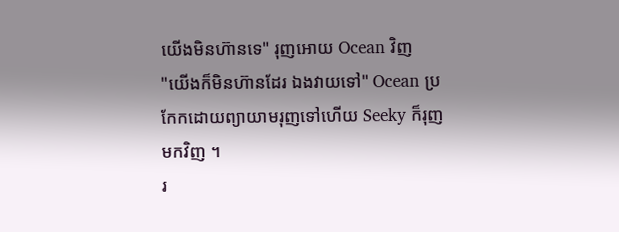យើងមិនហ៊ានទេ" រុញអោយ Ocean វិញ
"យើងក៏មិនហ៊ានដែរ ឯងវាយទៅ" Ocean ប្រកែកដោយព្យាយាមរុញទៅហើយ Seeky ក៏រុញមកវិញ ។
រ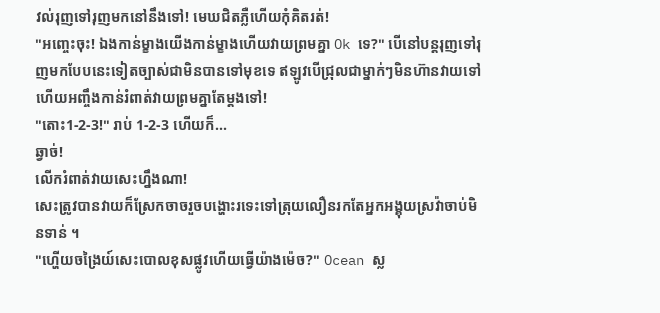វល់រុញទៅរុញមកនៅនឹងទៅ! មេឃជិតភ្លឺហើយកុំគិតរត់!
"អញ្ចេះចុះ! ឯងកាន់ម្ខាងយើងកាន់ម្ខាងហើយវាយព្រមគ្នា Ok ទេ?" បើនៅបន្តរុញទៅរុញមកបែបនេះទៀតច្បាស់ជាមិនបានទៅមុខទេ ឥឡូវបើជ្រុលជាម្នាក់ៗមិនហ៊ានវាយទៅហើយអញ្ចឹងកាន់រំពាត់វាយព្រមគ្នាតែម្ដងទៅ!
"តោះ1-2-3!" រាប់ 1-2-3 ហើយក៏...
ឆ្វាច់!
លើករំពាត់វាយសេះហ្នឹងណា!
សេះត្រូវបានវាយក៏ស្រែកចាចរួចបង្ហោះរទេះទៅត្រុយលឿនរកតែអ្នកអង្គុយស្រវ៉ាចាប់មិនទាន់ ។
"ហ្ហើយចង្រៃយ៍សេះបោលខុសផ្លូវហើយធ្វើយ៉ាងម៉េច?" Ocean ស្ល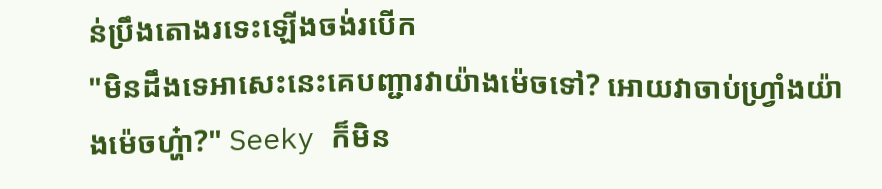ន់ប្រឹងតោងរទេះឡើងចង់របើក
"មិនដឹងទេអាសេះនេះគេបញ្ជារវាយ៉ាងម៉េចទៅ? អោយវាចាប់ហ្វ្រាំងយ៉ាងម៉េចហ្ហ៎ា?" Seeky ក៏មិន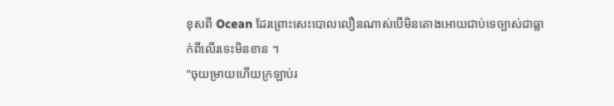ខុសពី Ocean ដែរព្រោះសេះបោលលឿនណាស់បើមិនតោងអោយជាប់ទេច្បាស់ជាធ្លាក់ពីលើរទេះមិនខាន ។
"ចុយម្រាយហើយក្រឡាប់រ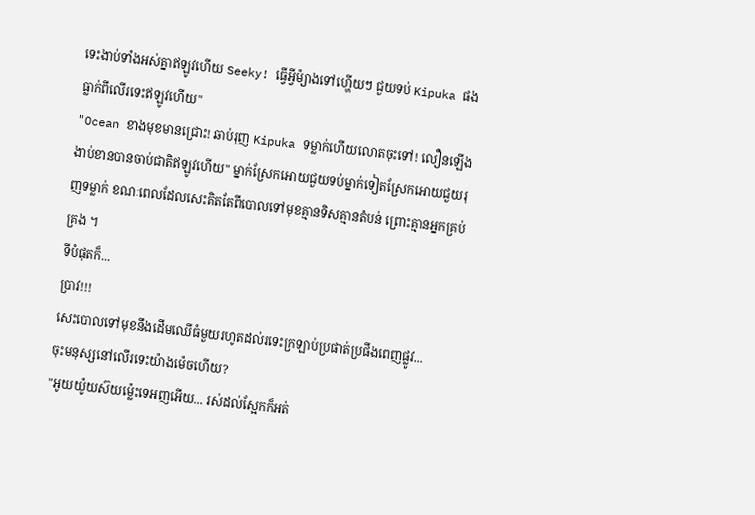ទេះងាប់ទាំងអស់គ្នាឥឡូវហើយ Seeky! ធ្វើអ្វីម៉្យាងទៅហ្ហើយៗ ជួយទប់ Kipuka ផងធ្លាក់ពីលើរទេះឥឡូវហើយ"
"Ocean ខាងមុខមានជ្រោះ! ឆាប់រុញ Kipuka ទម្លាក់ហើយលោតចុះទៅ! លឿនឡើងងាប់ខានបានចាប់ជាតិឥឡូវហើយ" ម្នាក់ស្រែកអោយជួយទប់ម្នាក់ទៀតស្រែកអោយជួយរុញទម្លាក់ ខណៈពេលដែលសេះគិតតែពីបោលទៅមុខគ្មានទិសគ្មានតំបន់ ព្រោះគ្មានអ្នកគ្រប់គ្រង ។
ទីបំផុតក៏...
ប្រាវ!!!
សេះបោលទៅមុខនឹងដើមឈើធំមួយរហូតដល់រទេះក្រឡាប់ប្រផាត់ប្រផីងពេញផ្លូវ...
ចុះមនុស្សនៅលើរទេះយ៉ាងម៉េចហើយ?
"អូយយ៉ូយស៊យម្ល៉េះទេអញអើយ... រស់ដល់ស្អែកក៏អត់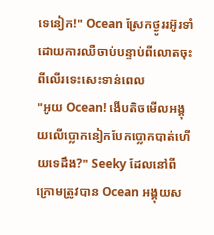ទេនៀក!" Ocean ស្រែកថ្ងូររអ៊ូរទាំដោយការឈឺចាប់បន្ទាប់ពីលោតចុះពីលើរទេះសេះទាន់ពេល
"អូយ Ocean! ងើបតិចមើលអង្គុយលើប្លោកនៀកបែកប្លោកបាត់ហើយទេដឹង?" Seeky ដែលនៅពីក្រោមត្រូវបាន Ocean អង្គុយស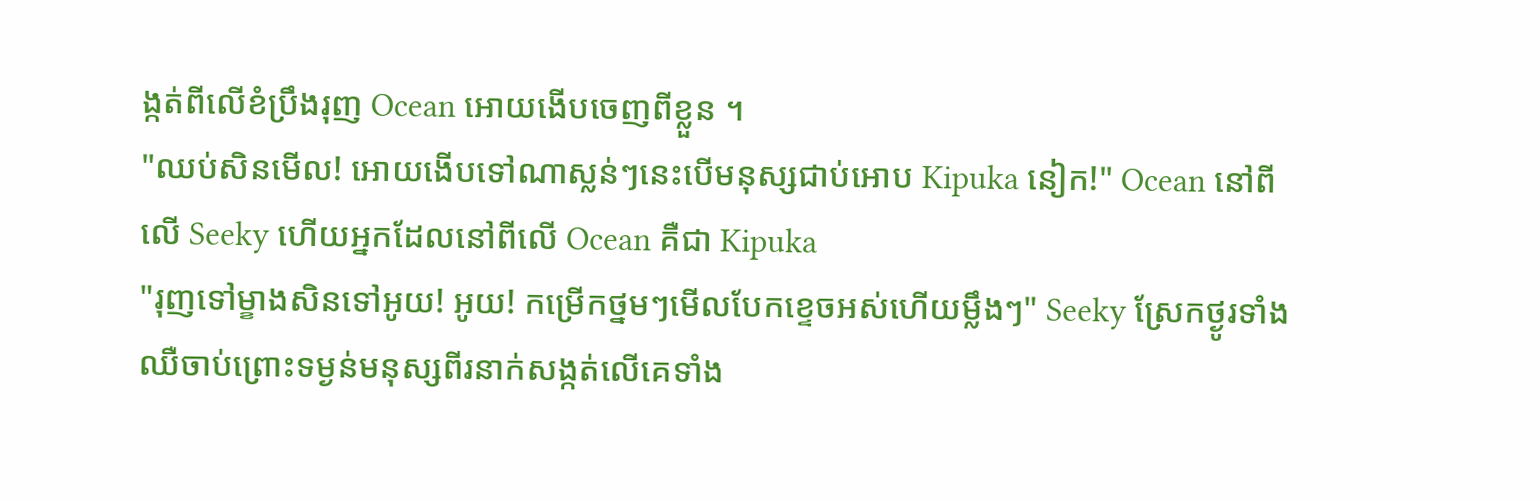ង្កត់ពីលើខំប្រឹងរុញ Ocean អោយងើបចេញពីខ្លួន ។
"ឈប់សិនមើល! អោយងើបទៅណាស្លន់ៗនេះបើមនុស្សជាប់អោប Kipuka នៀក!" Ocean នៅពីលើ Seeky ហើយអ្នកដែលនៅពីលើ Ocean គឺជា Kipuka
"រុញទៅម្ខាងសិនទៅអូយ! អូយ! កម្រើកថ្នមៗមើលបែកខ្ទេចអស់ហើយម្លឹងៗ" Seeky ស្រែកថ្ងូរទាំងឈឺចាប់ព្រោះទម្ងន់មនុស្សពីរនាក់សង្កត់លើគេទាំង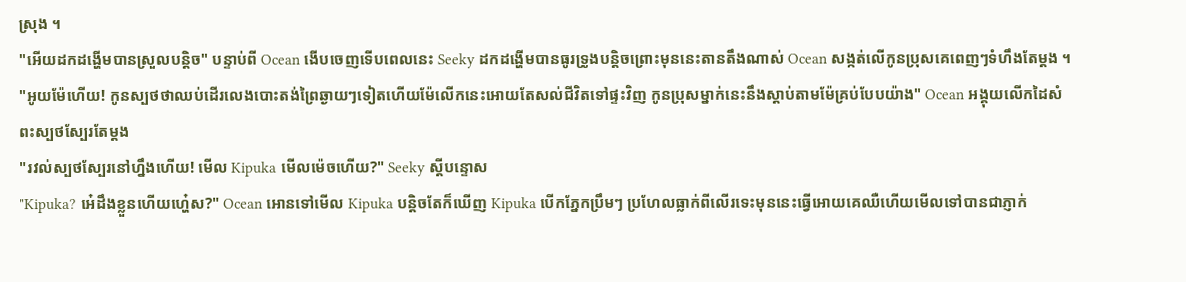ស្រុង ។
"អើយដកដង្ហើមបានស្រួលបន្តិច" បន្ទាប់ពី Ocean ងើបចេញទើបពេលនេះ Seeky ដកដង្ហើមបានធូរទ្រូងបន្តិចព្រោះមុននេះតានតឹងណាស់ Ocean សង្កត់លើកូនប្រុសគេពេញៗទំហឹងតែម្ដង ។
"អូយម៉ែហើយ! កូនស្បថថាឈប់ដើរលេងបោះតង់ព្រៃឆ្ងាយៗទៀតហើយម៉ែលើកនេះអោយតែសល់ជីវិតទៅផ្ទះវិញ កូនប្រុសម្នាក់នេះនឹងស្ដាប់តាមម៉ែគ្រប់បែបយ៉ាង" Ocean អង្គុយលើកដៃសំពះស្បថស្បែរតែម្ដង
"រវល់ស្បថស្បែរនៅហ្នឹងហើយ! មើល Kipuka មើលម៉េចហើយ?" Seeky ស្ដីបន្ទោស
"Kipuka? អ៎េដឹងខ្លួនហើយហ្ហ៎េស?" Ocean អោនទៅមើល Kipuka បន្តិចតែក៏ឃើញ Kipuka បើកភ្នែកប្រឹមៗ ប្រហែលធ្លាក់ពីលើរទេះមុននេះធ្វើអោយគេឈឺហើយមើលទៅបានជាភ្ញាក់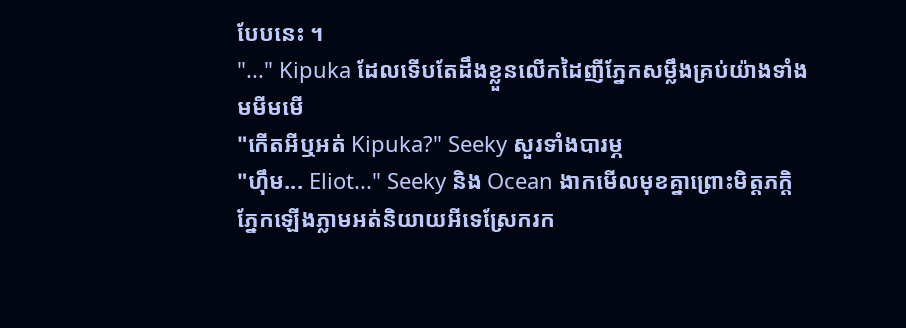បែបនេះ ។
"..." Kipuka ដែលទើបតែដឹងខ្លួនលើកដៃញីភ្នែកសម្លឹងគ្រប់យ៉ាងទាំងមមីមមើ
"កើតអីឬអត់ Kipuka?" Seeky សួរទាំងបារម្ភ
"ហ៊ឹម... Eliot..." Seeky និង Ocean ងាកមើលមុខគ្នាព្រោះមិត្តភក្តិភ្នែកឡើងភ្លាមអត់និយាយអីទេស្រែករក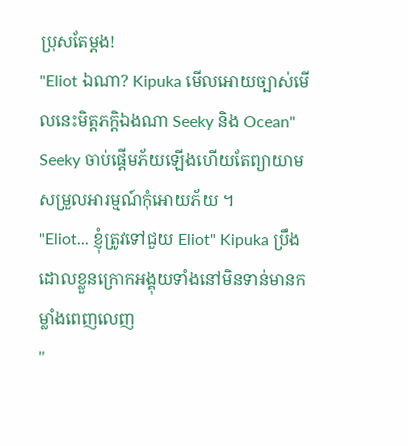ប្រុសតែម្ដង!
"Eliot ឯណា? Kipuka មើលអោយច្បាស់មើលនេះមិត្តភក្តិឯងណា Seeky និង Ocean" Seeky ចាប់ផ្ដើមភ័យឡើងហើយតែព្យាយាមសម្រួលអារម្មណ៍កុំអោយភ័យ ។
"Eliot... ខ្ញុំត្រូវទៅជួយ Eliot" Kipuka ប្រឹងដោលខ្លួនក្រោកអង្គុយទាំងនៅមិនទាន់មានកម្លាំងពេញលេញ
"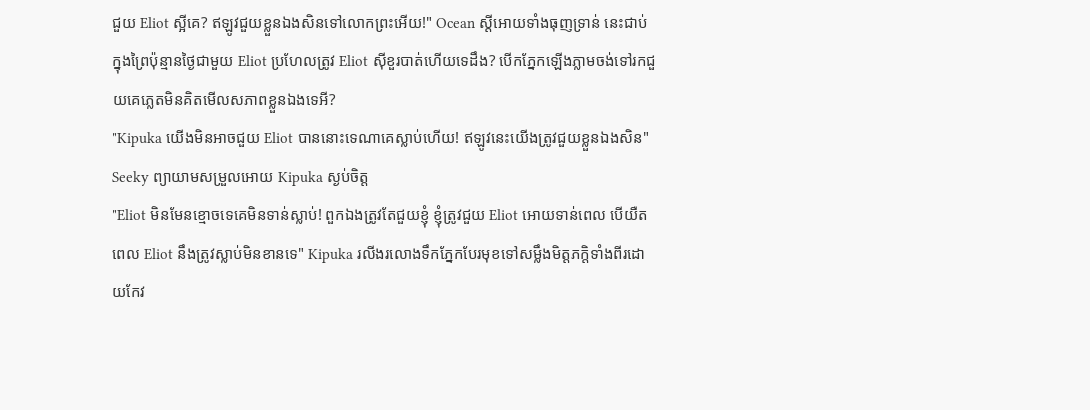ជួយ Eliot ស្អីគេ? ឥឡូវជួយខ្លួនឯងសិនទៅលោកព្រះអើយ!" Ocean ស្ដីអោយទាំងធុញទ្រាន់ នេះជាប់ក្នុងព្រៃប៉ុន្មានថ្ងៃជាមួយ Eliot ប្រហែលត្រូវ Eliot ស៊ីខួរបាត់ហើយទេដឹង? បើកភ្នែកឡើងភ្លាមចង់ទៅរកជួយគេភ្លេតមិនគិតមើលសភាពខ្លួនឯងទេអី?
"Kipuka យើងមិនអាចជួយ Eliot បាននោះទេណាគេស្លាប់ហើយ! ឥឡូវនេះយើងត្រូវជួយខ្លួនឯងសិន" Seeky ព្យាយាមសម្រួលអោយ Kipuka ស្ងប់ចិត្ត
"Eliot មិនមែនខ្មោចទេគេមិនទាន់ស្លាប់! ពួកឯងត្រូវតែជួយខ្ញុំ ខ្ញុំត្រូវជួយ Eliot អោយទាន់ពេល បើយឺតពេល Eliot នឹងត្រូវស្លាប់មិនខានទេ" Kipuka រលីងរលោងទឹកភ្នែកបែរមុខទៅសម្លឹងមិត្តភក្តិទាំងពីរដោយកែវ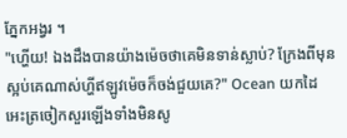ភ្នែកអង្វរ ។
"ហ្ហើយ! ឯងដឹងបានយ៉ាងម៉េចថាគេមិនទាន់ស្លាប់? ក្រែងពីមុនស្អប់គេណាស់ហ្ហីឥឡូវម៉េចក៏ចង់ជួយគេ?" Ocean យកដៃអេះត្រចៀកសួរឡើងទាំងមិនសូ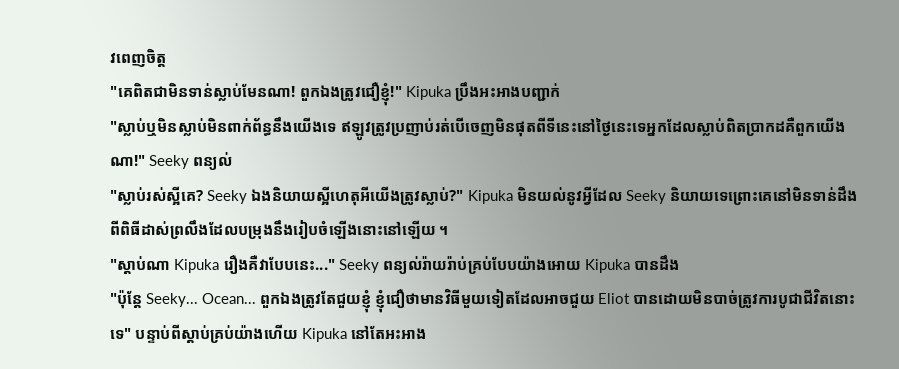វពេញចិត្ត
"គេពិតជាមិនទាន់ស្លាប់មែនណា! ពួកឯងត្រូវជឿខ្ញុំ!" Kipuka ប្រឹងអះអាងបញ្ជាក់
"ស្លាប់ឬមិនស្លាប់មិនពាក់ព័ន្ធនឹងយើងទេ ឥឡូវត្រូវប្រញាប់រត់បើចេញមិនផុតពីទីនេះនៅថ្ងៃនេះទេអ្នកដែលស្លាប់ពិតប្រាកដគឺពួកយើងណា!" Seeky ពន្យល់
"ស្លាប់រស់ស្អីគេ? Seeky ឯងនិយាយស្អីហេតុអីយើងត្រូវស្លាប់?" Kipuka មិនយល់នូវអ្វីដែល Seeky និយាយទេព្រោះគេនៅមិនទាន់ដឹងពីពិធីដាស់ព្រលឹងដែលបម្រុងនឹងរៀបចំឡើងនោះនៅឡើយ ។
"ស្ដាប់ណា Kipuka រឿងគឺវាបែបនេះ..." Seeky ពន្យល់រ៉ាយរ៉ាប់គ្រប់បែបយ៉ាងអោយ Kipuka បានដឹង
"ប៉ុន្តែ Seeky... Ocean... ពួកឯងត្រូវតែជួយខ្ញុំ ខ្ញុំជឿថាមានវិធីមួយទៀតដែលអាចជួយ Eliot បានដោយមិនបាច់ត្រូវការបូជាជីវិតនោះទេ" បន្ទាប់ពីស្ដាប់គ្រប់យ៉ាងហើយ Kipuka នៅតែអះអាង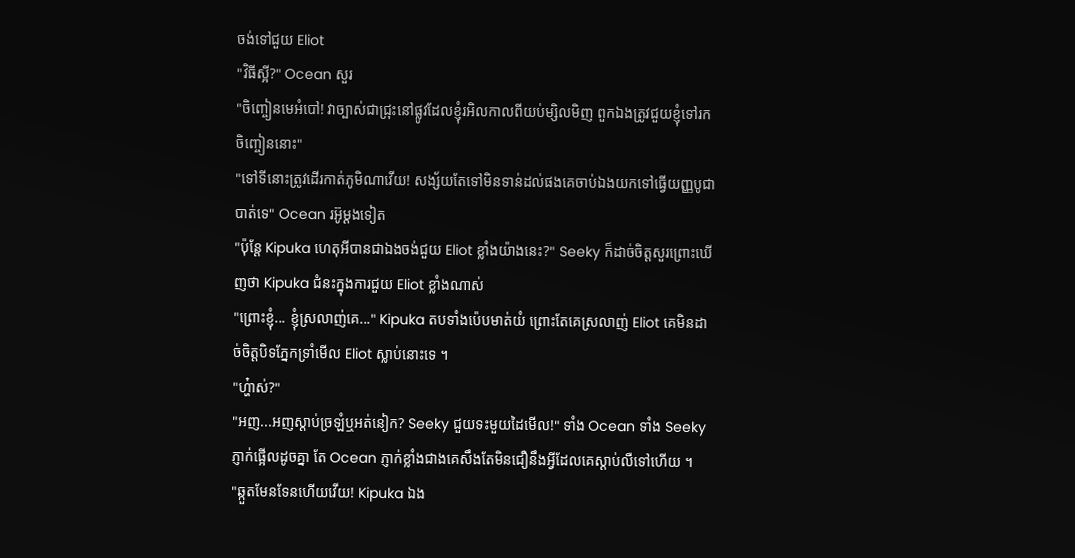ចង់ទៅជួយ Eliot
"វិធីស្អី?" Ocean សួរ
"ចិញ្ចៀនមេអំបៅ! វាច្បាស់ជាជ្រុះនៅផ្លូវដែលខ្ញុំរអិលកាលពីយប់ម្សិលមិញ ពួកឯងត្រូវជួយខ្ញុំទៅរកចិញ្ចៀននោះ"
"ទៅទីនោះត្រូវដើរកាត់ភូមិណាវើយ! សង្ស័យតែទៅមិនទាន់ដល់ផងគេចាប់ឯងយកទៅធ្វើយញ្ញបូជាបាត់ទេ" Ocean រអ៊ូម្ដងទៀត
"ប៉ុន្តែ Kipuka ហេតុអីបានជាឯងចង់ជួយ Eliot ខ្លាំងយ៉ាងនេះ?" Seeky ក៏ដាច់ចិត្តសួរព្រោះឃើញថា Kipuka ជំនះក្នុងការជួយ Eliot ខ្លាំងណាស់
"ព្រោះខ្ញុំ... ខ្ញុំស្រលាញ់គេ..." Kipuka តបទាំងប៉េបមាត់យំ ព្រោះតែគេស្រលាញ់ Eliot គេមិនដាច់ចិត្តបិទភ្នែកទ្រាំមើល Eliot ស្លាប់នោះទេ ។
"ហ្ហ៎ាស់?"
"អញ...អញស្ដាប់ច្រឡំឬអត់នៀក? Seeky ជួយទះមួយដៃមើល!" ទាំង Ocean ទាំង Seeky ភ្ញាក់ផ្អើលដូចគ្នា តែ Ocean ភ្ញាក់ខ្លាំងជាងគេសឹងតែមិនជឿនឹងអ្វីដែលគេស្ដាប់លឺទៅហើយ ។
"ឆ្កួតមែនទែនហើយវើយ! Kipuka ឯង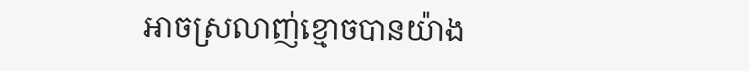អាចស្រលាញ់ខ្មោចបានយ៉ាង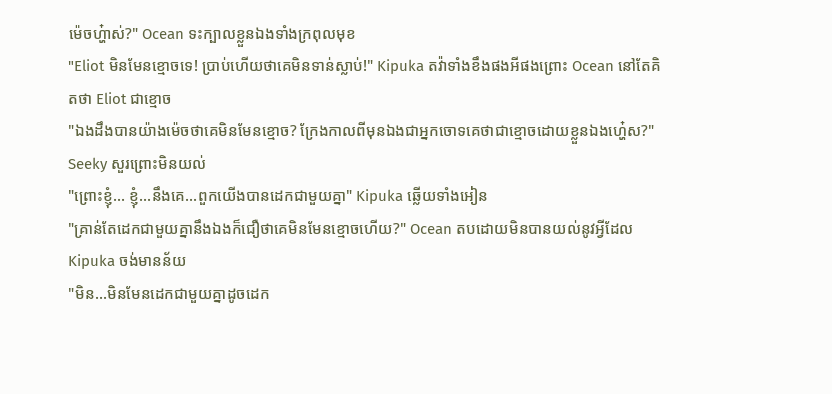ម៉េចហ្ហ៎ាស់?" Ocean ទះក្បាលខ្លួនឯងទាំងក្រពុលមុខ
"Eliot មិនមែនខ្មោចទេ! ប្រាប់ហើយថាគេមិនទាន់ស្លាប់!" Kipuka តវ៉ាទាំងខឹងផងអីផងព្រោះ Ocean នៅតែគិតថា Eliot ជាខ្មោច
"ឯងដឹងបានយ៉ាងម៉េចថាគេមិនមែនខ្មោច? ក្រែងកាលពីមុនឯងជាអ្នកចោទគេថាជាខ្មោចដោយខ្លួនឯងហ្ហ៎េស?" Seeky សួរព្រោះមិនយល់
"ព្រោះខ្ញុំ... ខ្ញុំ...នឹងគេ...ពួកយើងបានដេកជាមួយគ្នា" Kipuka ឆ្លើយទាំងអៀន
"គ្រាន់តែដេកជាមួយគ្នានឹងឯងក៏ជឿថាគេមិនមែនខ្មោចហើយ?" Ocean តបដោយមិនបានយល់នូវអ្វីដែល Kipuka ចង់មានន័យ
"មិន...មិនមែនដេកជាមួយគ្នាដូចដេក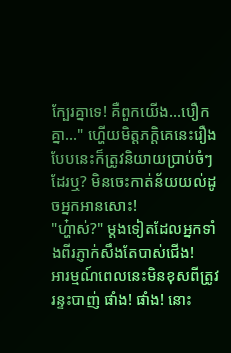ក្បែរគ្នាទេ! គឺពួកយើង...បឿកគ្នា..." ហ្ហើយមិត្តភក្តិគេនេះរឿងបែបនេះក៏ត្រូវនិយាយប្រាប់ចំៗដែរឬ? មិនចេះកាត់ន័យយល់ដូចអ្នកអានសោះ!
"ហ្ហ៎ាស់?" ម្ដងទៀតដែលអ្នកទាំងពីរភ្ញាក់សឹងតែបាស់ជើង!
អារម្មណ៍ពេលនេះមិនខុសពីត្រូវរន្ទះបាញ់ ផាំង! ផាំង! នោះ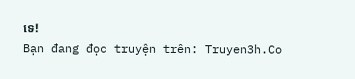ទេ!
Bạn đang đọc truyện trên: Truyen3h.Co